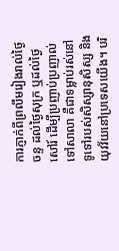ការភ្ញាក់ពីព្រលឹមរៀងរាល់ថ្ងៃចន្ទ ដល់ថ្ងៃសុក្រ ឬដល់ថ្ងៃសៅរ៍ ដើម្បីប្រញាប់ប្រញាល់ទៅសាលា គឺជាទម្លាប់រស់នៅទូទៅរបស់សិស្សានុសិស្ស និងយុវវ័យនៅប្រទេសយើង។ បរិ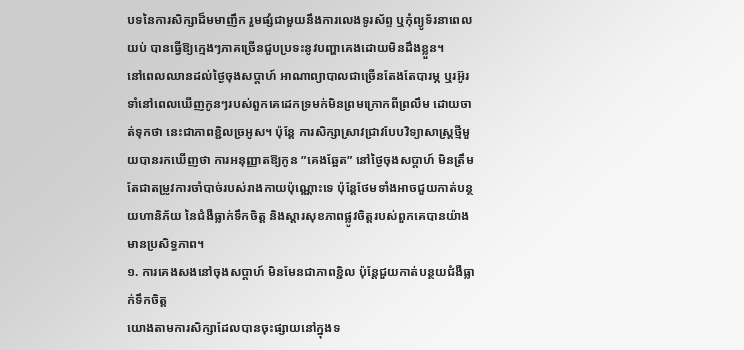បទនៃការសិក្សាដ៏មមាញឹក រួមផ្សំជាមួយនឹងការលេងទូរស័ព្ទ ឬកុំព្យូទ័រនាពេលយប់ បានធ្វើឱ្យក្មេងៗភាគច្រើនជួបប្រទះនូវបញ្ហាគេងដោយមិនដឹងខ្លួន។
នៅពេលឈានដល់ថ្ងៃចុងសប្តាហ៍ អាណាព្យាបាលជាច្រើនតែងតែបារម្ភ ឬរអ៊ូរទាំនៅពេលឃើញកូនៗរបស់ពួកគេដេកទ្រមក់មិនព្រមក្រោកពីព្រលឹម ដោយចាត់ទុកថា នេះជាភាពខ្ជិលច្រអូស។ ប៉ុន្តែ ការសិក្សាស្រាវជ្រាវបែបវិទ្យាសាស្ត្រថ្មីមួយបានរកឃើញថា ការអនុញ្ញាតឱ្យកូន ”គេងឆ្អែត” នៅថ្ងៃចុងសប្តាហ៍ មិនត្រឹមតែជាតម្រូវការចាំបាច់របស់រាងកាយប៉ុណ្ណោះទេ ប៉ុន្តែថែមទាំងអាចជួយកាត់បន្ថយហានិភ័យ នៃជំងឺធ្លាក់ទឹកចិត្ត និងស្តារសុខភាពផ្លូវចិត្តរបស់ពួកគេបានយ៉ាងមានប្រសិទ្ធភាព។
១. ការគេងសងនៅចុងសប្តាហ៍ មិនមែនជាភាពខ្ជិល ប៉ុន្តែជួយកាត់បន្ថយជំងឺធ្លាក់ទឹកចិត្ត
យោងតាមការសិក្សាដែលបានចុះផ្សាយនៅក្នុងទ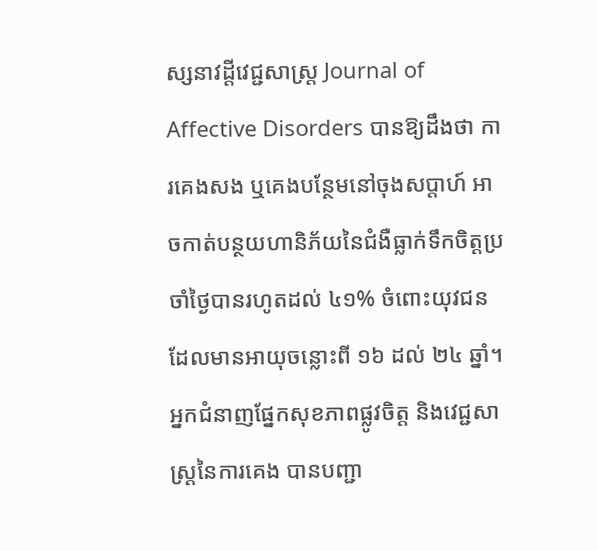ស្សនាវដ្តីវេជ្ជសាស្ត្រ Journal of Affective Disorders បានឱ្យដឹងថា ការគេងសង ឬគេងបន្ថែមនៅចុងសប្តាហ៍ អាចកាត់បន្ថយហានិភ័យនៃជំងឺធ្លាក់ទឹកចិត្តប្រចាំថ្ងៃបានរហូតដល់ ៤១% ចំពោះយុវជនដែលមានអាយុចន្លោះពី ១៦ ដល់ ២៤ ឆ្នាំ។
អ្នកជំនាញផ្នែកសុខភាពផ្លូវចិត្ត និងវេជ្ជសាស្ត្រនៃការគេង បានបញ្ជា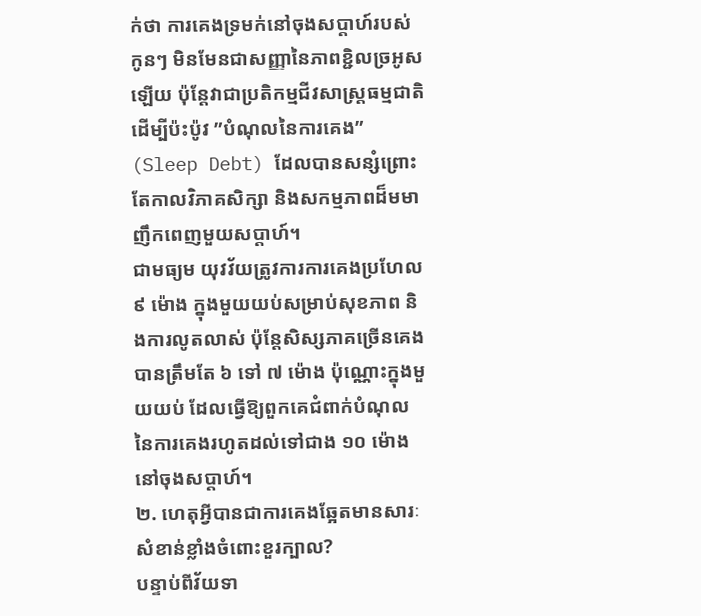ក់ថា ការគេងទ្រមក់នៅចុងសប្តាហ៍របស់កូនៗ មិនមែនជាសញ្ញានៃភាពខ្ជិលច្រអូសឡើយ ប៉ុន្តែវាជាប្រតិកម្មជីវសាស្ត្រធម្មជាតិដើម្បីប៉ះប៉ូវ ”បំណុលនៃការគេង” (Sleep Debt) ដែលបានសន្សំព្រោះតែកាលវិភាគសិក្សា និងសកម្មភាពដ៏មមាញឹកពេញមួយសប្តាហ៍។
ជាមធ្យម យុវវ័យត្រូវការការគេងប្រហែល ៩ ម៉ោង ក្នុងមួយយប់សម្រាប់សុខភាព និងការលូតលាស់ ប៉ុន្តែសិស្សភាគច្រើនគេងបានត្រឹមតែ ៦ ទៅ ៧ ម៉ោង ប៉ុណ្ណោះក្នុងមួយយប់ ដែលធ្វើឱ្យពួកគេជំពាក់បំណុលនៃការគេងរហូតដល់ទៅជាង ១០ ម៉ោងនៅចុងសប្តាហ៍។
២. ហេតុអ្វីបានជាការគេងឆ្អែតមានសារៈសំខាន់ខ្លាំងចំពោះខួរក្បាល?
បន្ទាប់ពីវ័យទា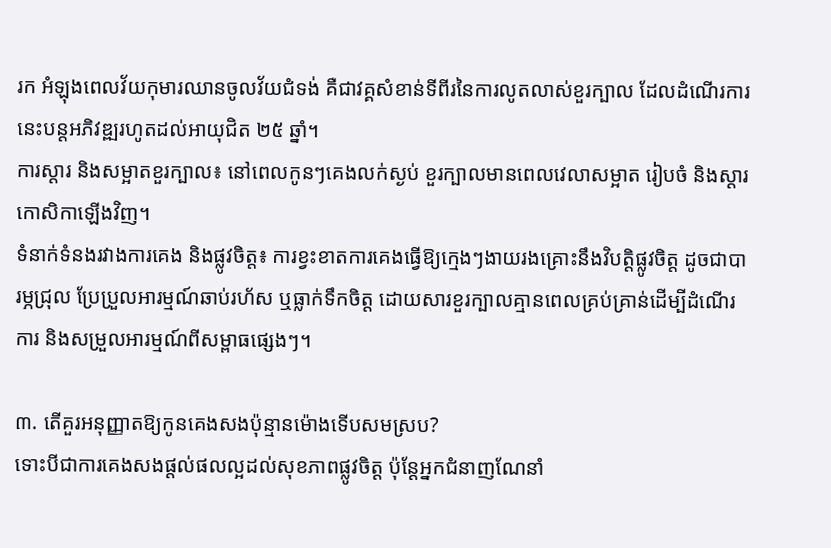រក អំឡុងពេលវ័យកុមារឈានចូលវ័យជំទង់ គឺជាវគ្គសំខាន់ទីពីរនៃការលូតលាស់ខួរក្បាល ដែលដំណើរការនេះបន្តអភិវឌ្ឍរហូតដល់អាយុជិត ២៥ ឆ្នាំ។
ការស្តារ និងសម្អាតខួរក្បាល៖ នៅពេលកូនៗគេងលក់ស្ងប់ ខួរក្បាលមានពេលវេលាសម្អាត រៀបចំ និងស្តារកោសិកាឡើងវិញ។
ទំនាក់ទំនងរវាងការគេង និងផ្លូវចិត្ត៖ ការខ្វះខាតការគេងធ្វើឱ្យក្មេងៗងាយរងគ្រោះនឹងវិបត្តិផ្លូវចិត្ត ដូចជាបារម្ភជ្រុល ប្រែប្រួលអារម្មណ៍ឆាប់រហ័ស ឬធ្លាក់ទឹកចិត្ត ដោយសារខួរក្បាលគ្មានពេលគ្រប់គ្រាន់ដើម្បីដំណើរការ និងសម្រួលអារម្មណ៍ពីសម្ពាធផ្សេងៗ។

៣. តើគួរអនុញ្ញាតឱ្យកូនគេងសងប៉ុន្មានម៉ោងទើបសមស្រប?
ទោះបីជាការគេងសងផ្តល់ផលល្អដល់សុខភាពផ្លូវចិត្ត ប៉ុន្តែអ្នកជំនាញណែនាំ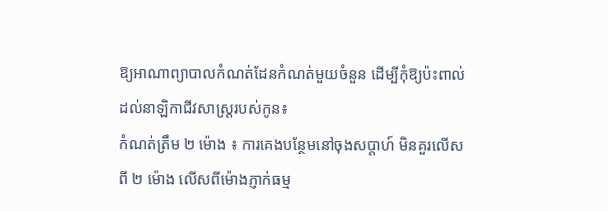ឱ្យអាណាព្យាបាលកំណត់ដែនកំណត់មួយចំនួន ដើម្បីកុំឱ្យប៉ះពាល់ដល់នាឡិកាជីវសាស្ត្ររបស់កូន៖
កំណត់ត្រឹម ២ ម៉ោង ៖ ការគេងបន្ថែមនៅចុងសប្តាហ៍ មិនគួរលើសពី ២ ម៉ោង លើសពីម៉ោងភ្ញាក់ធម្ម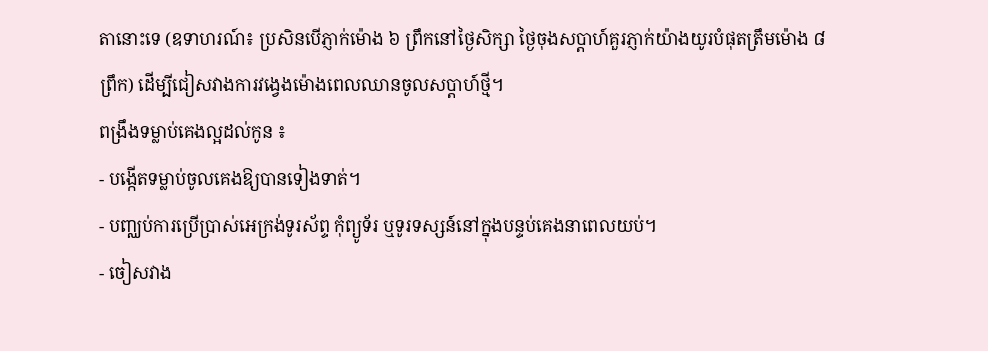តានោះទេ (ឧទាហរណ៍៖ ប្រសិនបើភ្ញាក់ម៉ោង ៦ ព្រឹកនៅថ្ងៃសិក្សា ថ្ងៃចុងសប្តាហ៍គួរភ្ញាក់យ៉ាងយូរបំផុតត្រឹមម៉ោង ៨ ព្រឹក) ដើម្បីជៀសវាងការវង្វេងម៉ោងពេលឈានចូលសប្តាហ៍ថ្មី។
ពង្រឹងទម្លាប់គេងល្អដល់កូន ៖
- បង្កើតទម្លាប់ចូលគេងឱ្យបានទៀងទាត់។
- បញ្ឈប់ការប្រើប្រាស់អេក្រង់ទូរស័ព្ទ កុំព្យូទ័រ ឬទូរទស្សន៍នៅក្នុងបន្ទប់គេងនាពេលយប់។
- ចៀសវាង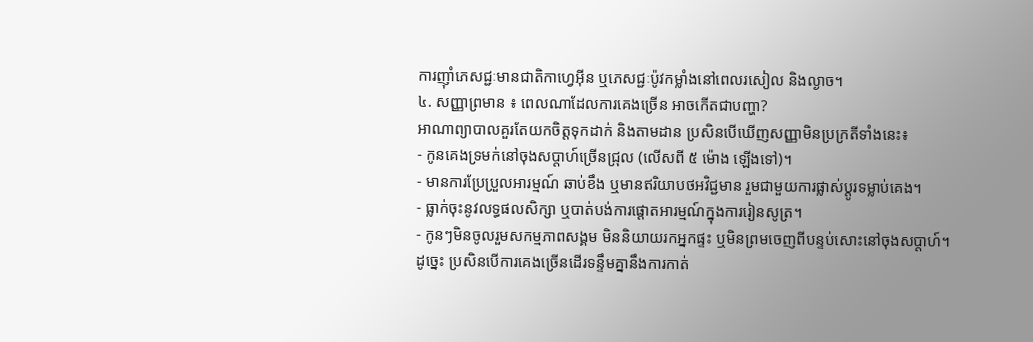ការញ៉ាំភេសជ្ជៈមានជាតិកាហ្វេអ៊ីន ឬភេសជ្ជៈប៉ូវកម្លាំងនៅពេលរសៀល និងល្ងាច។
៤. សញ្ញាព្រមាន ៖ ពេលណាដែលការគេងច្រើន អាចកើតជាបញ្ហា?
អាណាព្យាបាលគួរតែយកចិត្តទុកដាក់ និងតាមដាន ប្រសិនបើឃើញសញ្ញាមិនប្រក្រតីទាំងនេះ៖
- កូនគេងទ្រមក់នៅចុងសប្តាហ៍ច្រើនជ្រុល (លើសពី ៥ ម៉ោង ឡើងទៅ)។
- មានការប្រែប្រួលអារម្មណ៍ ឆាប់ខឹង ឬមានឥរិយាបថអវិជ្ជមាន រួមជាមួយការផ្លាស់ប្តូរទម្លាប់គេង។
- ធ្លាក់ចុះនូវលទ្ធផលសិក្សា ឬបាត់បង់ការផ្តោតអារម្មណ៍ក្នុងការរៀនសូត្រ។
- កូនៗមិនចូលរួមសកម្មភាពសង្គម មិននិយាយរកអ្នកផ្ទះ ឬមិនព្រមចេញពីបន្ទប់សោះនៅចុងសប្តាហ៍។
ដូច្នេះ ប្រសិនបើការគេងច្រើនដើរទន្ទឹមគ្នានឹងការកាត់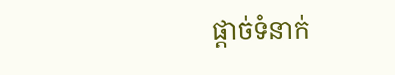ផ្តាច់ទំនាក់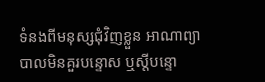ទំនងពីមនុស្សជុំវិញខ្លួន អាណាព្យាបាលមិនគួរបន្ទោស ឬស្តីបន្ទោ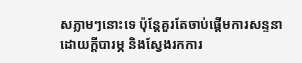សភ្លាមៗនោះទេ ប៉ុន្តែគួរតែចាប់ផ្តើមការសន្ទនាដោយក្តីបារម្ភ និងស្វែងរកការ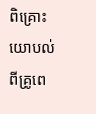ពិគ្រោះយោបល់ពីគ្រូពេ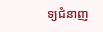ទ្យជំនាញ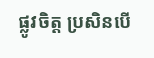ផ្លូវចិត្ត ប្រសិនបើ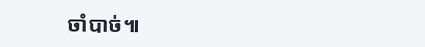ចាំបាច់៕